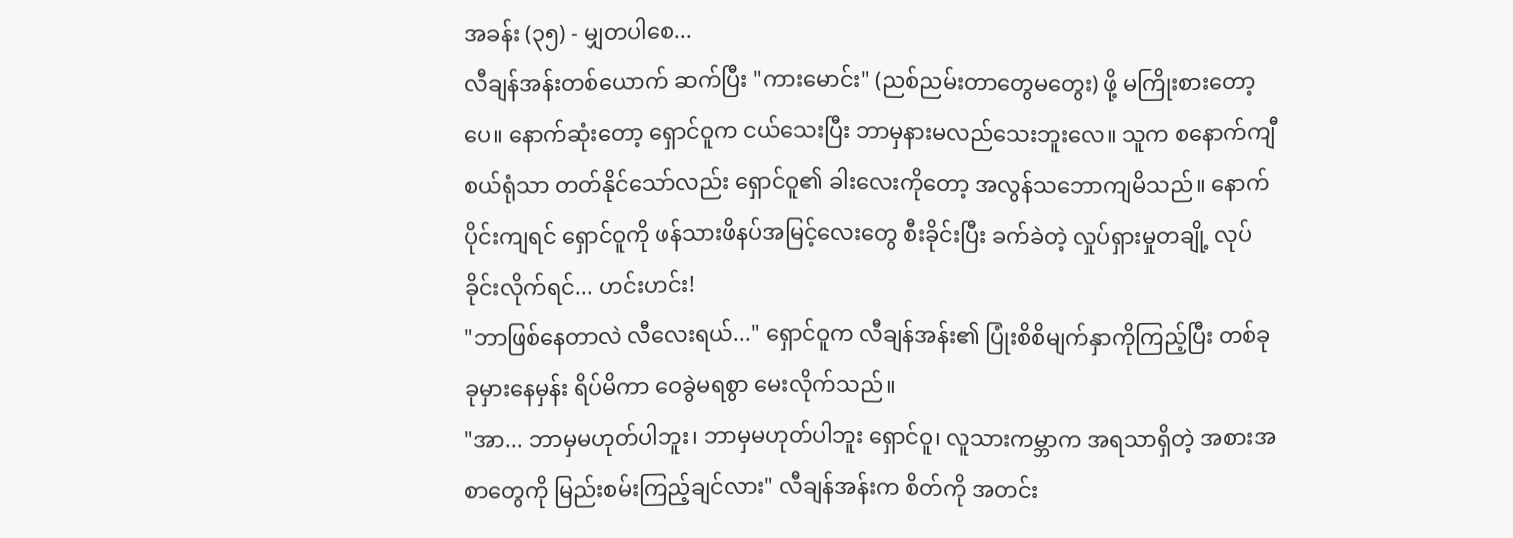အခန်း (၃၅) - မျှတပါစေ...
လီချန်အန်းတစ်ယောက် ဆက်ပြီး "ကားမောင်း" (ညစ်ညမ်းတာတွေမတွေး) ဖို့ မကြိုးစားတော့ပေ။ နောက်ဆုံးတော့ ရှောင်ဝူက ငယ်သေးပြီး ဘာမှနားမလည်သေးဘူးလေ။ သူက စနောက်ကျီစယ်ရုံသာ တတ်နိုင်သော်လည်း ရှောင်ဝူ၏ ခါးလေးကိုတော့ အလွန်သဘောကျမိသည်။ နောက်ပိုင်းကျရင် ရှောင်ဝူကို ဖန်သားဖိနပ်အမြင့်လေးတွေ စီးခိုင်းပြီး ခက်ခဲတဲ့ လှုပ်ရှားမှုတချို့ လုပ်ခိုင်းလိုက်ရင်... ဟင်းဟင်း!
"ဘာဖြစ်နေတာလဲ လီလေးရယ်..." ရှောင်ဝူက လီချန်အန်း၏ ပြုံးစိစိမျက်နှာကိုကြည့်ပြီး တစ်ခုခုမှားနေမှန်း ရိပ်မိကာ ဝေခွဲမရစွာ မေးလိုက်သည်။
"အာ... ဘာမှမဟုတ်ပါဘူး၊ ဘာမှမဟုတ်ပါဘူး ရှောင်ဝူ၊ လူသားကမ္ဘာက အရသာရှိတဲ့ အစားအစာတွေကို မြည်းစမ်းကြည့်ချင်လား" လီချန်အန်းက စိတ်ကို အတင်း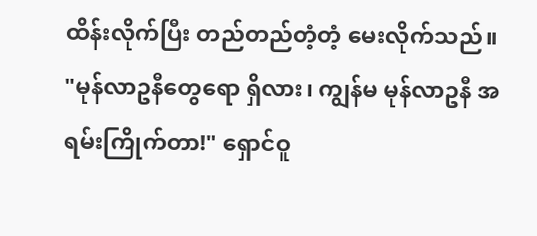ထိန်းလိုက်ပြီး တည်တည်တံ့တံ့ မေးလိုက်သည်။
"မုန်လာဥနီတွေရော ရှိလား၊ ကျွန်မ မုန်လာဥနီ အရမ်းကြိုက်တာ!" ရှောင်ဝူ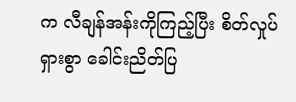က လီချန်အန်းကိုကြည့်ပြီး စိတ်လှုပ်ရှားစွာ ခေါင်းညိတ်ပြ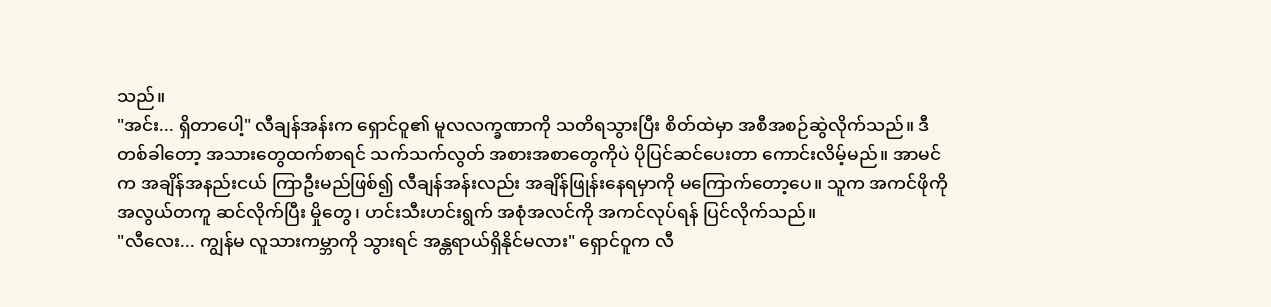သည်။
"အင်း... ရှိတာပေါ့" လီချန်အန်းက ရှောင်ဝူ၏ မူလလက္ခဏာကို သတိရသွားပြီး စိတ်ထဲမှာ အစီအစဉ်ဆွဲလိုက်သည်။ ဒီတစ်ခါတော့ အသားတွေထက်စာရင် သက်သက်လွတ် အစားအစာတွေကိုပဲ ပိုပြင်ဆင်ပေးတာ ကောင်းလိမ့်မည်။ အာမင်က အချိန်အနည်းငယ် ကြာဦးမည်ဖြစ်၍ လီချန်အန်းလည်း အချိန်ဖြုန်းနေရမှာကို မကြောက်တော့ပေ။ သူက အကင်ဖိုကို အလွယ်တကူ ဆင်လိုက်ပြီး မှိုတွေ၊ ဟင်းသီးဟင်းရွက် အစုံအလင်ကို အကင်လုပ်ရန် ပြင်လိုက်သည်။
"လီလေး... ကျွန်မ လူသားကမ္ဘာကို သွားရင် အန္တရာယ်ရှိနိုင်မလား" ရှောင်ဝူက လီ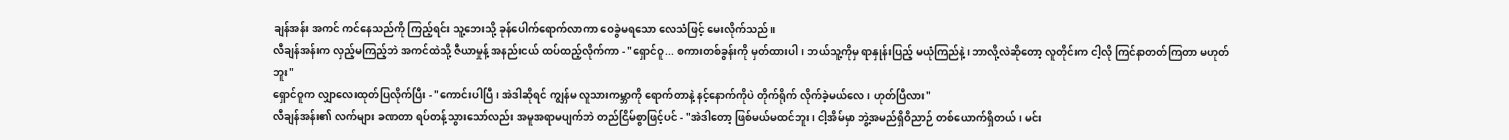ချန်အန်း အကင် ကင်နေသည်ကို ကြည့်ရင်း သူ့ဘေးသို့ ခုန်ပေါက်ရောက်လာကာ ဝေခွဲမရသော လေသံဖြင့် မေးလိုက်သည်။
လီချန်အန်းက လှည့်မကြည့်ဘဲ အကင်ထဲသို့ ဇီယာမှုန့် အနည်းငယ် ထပ်ထည့်လိုက်ကာ - "ရှောင်ဝူ... စကားတစ်ခွန်းကို မှတ်ထားပါ၊ ဘယ်သူ့ကိုမှ ရာနှုန်းပြည့် မယုံကြည်နဲ့၊ ဘာလို့လဲဆိုတော့ လူတိုင်းက ငါ့လို ကြင်နာတတ်ကြတာ မဟုတ်ဘူး"
ရှောင်ဝူက လျှာလေးထုတ်ပြလိုက်ပြီး - "ကောင်းပါပြီ၊ အဲဒါဆိုရင် ကျွန်မ လူသားကမ္ဘာကို ရောက်တာနဲ့ နင့်နောက်ကိုပဲ တိုက်ရိုက် လိုက်ခဲ့မယ်လေ၊ ဟုတ်ပြီလား"
လီချန်အန်း၏ လက်များ ခဏတာ ရပ်တန့်သွားသော်လည်း အမူအရာမပျက်ဘဲ တည်ငြိမ်စွာဖြင့်ပင် - "အဲဒါတော့ ဖြစ်မယ်မထင်ဘူး၊ ငါ့အိမ်မှာ ဘွဲ့အမည်ရှိဝိညာဉ် တစ်ယောက်ရှိတယ်၊ မင်း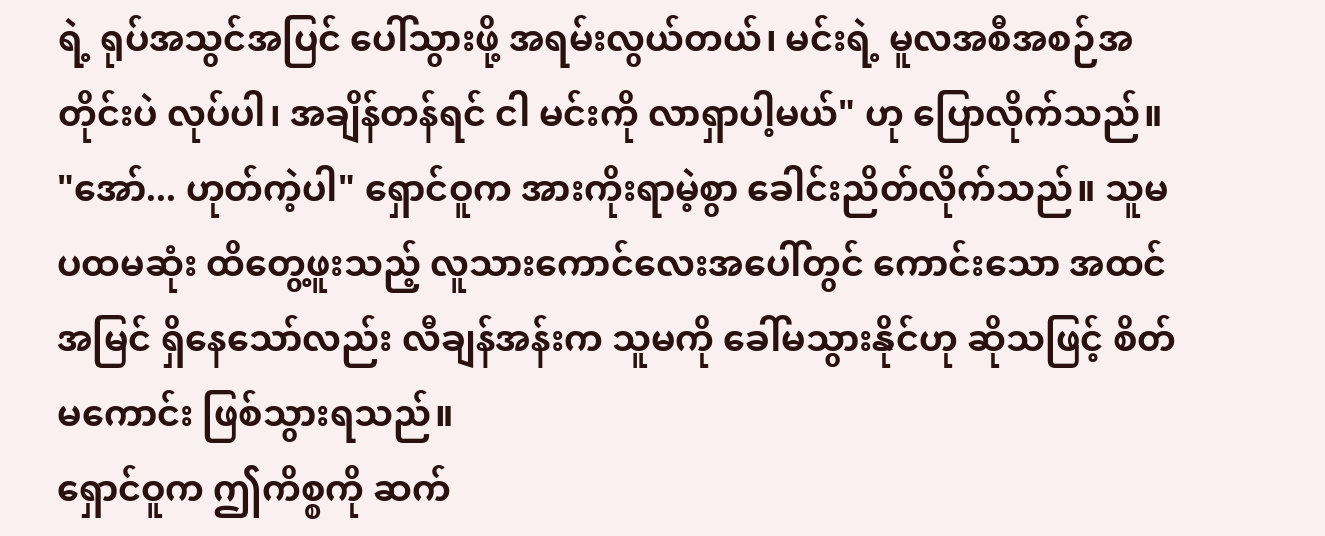ရဲ့ ရုပ်အသွင်အပြင် ပေါ်သွားဖို့ အရမ်းလွယ်တယ်၊ မင်းရဲ့ မူလအစီအစဉ်အတိုင်းပဲ လုပ်ပါ၊ အချိန်တန်ရင် ငါ မင်းကို လာရှာပါ့မယ်" ဟု ပြောလိုက်သည်။
"အော်... ဟုတ်ကဲ့ပါ" ရှောင်ဝူက အားကိုးရာမဲ့စွာ ခေါင်းညိတ်လိုက်သည်။ သူမ ပထမဆုံး ထိတွေ့ဖူးသည့် လူသားကောင်လေးအပေါ်တွင် ကောင်းသော အထင်အမြင် ရှိနေသော်လည်း လီချန်အန်းက သူမကို ခေါ်မသွားနိုင်ဟု ဆိုသဖြင့် စိတ်မကောင်း ဖြစ်သွားရသည်။
ရှောင်ဝူက ဤကိစ္စကို ဆက်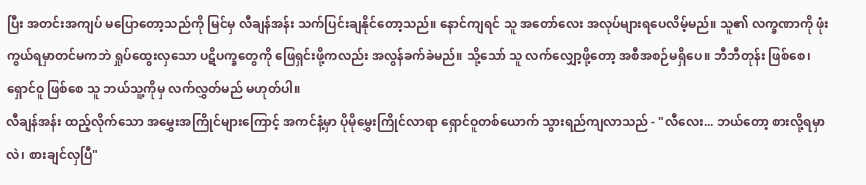ပြီး အတင်းအကျပ် မပြောတော့သည်ကို မြင်မှ လီချန်အန်း သက်ပြင်းချနိုင်တော့သည်။ နောင်ကျရင် သူ အတော်လေး အလုပ်များရပေလိမ့်မည်။ သူ၏ လက္ခဏာကို ဖုံးကွယ်ရမှာတင်မကဘဲ ရှုပ်ထွေးလှသော ပဋိပက္ခတွေကို ဖြေရှင်းဖို့ကလည်း အလွန်ခက်ခဲမည်။ သို့သော် သူ လက်လျှော့ဖို့တော့ အစီအစဉ်မရှိပေ။ ဘီဘီတုန်း ဖြစ်စေ၊ ရှောင်ဝူ ဖြစ်စေ သူ ဘယ်သူ့ကိုမှ လက်လွှတ်မည် မဟုတ်ပါ။
လီချန်အန်း ထည့်လိုက်သော အမွှေးအကြိုင်များကြောင့် အကင်နံ့မှာ ပိုမိုမွှေးကြိုင်လာရာ ရှောင်ဝူတစ်ယောက် သွားရည်ကျလာသည် - "လီလေး... ဘယ်တော့ စားလို့ရမှာလဲ၊ စားချင်လှပြီ"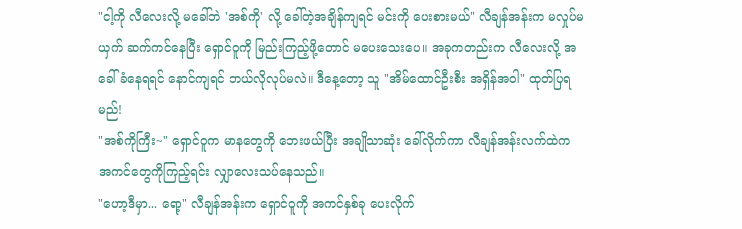"ငါ့ကို လီလေးလို့ မခေါ်ဘဲ 'အစ်ကို' လို့ ခေါ်တဲ့အချိန်ကျရင် မင်းကို ပေးစားမယ်" လီချန်အန်းက မလှုပ်မယှက် ဆက်ကင်နေပြီး ရှောင်ဝူကို မြည်းကြည့်ဖို့တောင် မပေးသေးပေ။ အခုကတည်းက လီလေးလို့ အခေါ်ခံနေရရင် နောင်ကျရင် ဘယ်လိုလုပ်မလဲ။ ဒီနေ့တော့ သူ "အိမ်ထောင်ဦးစီး အရှိန်အဝါ" ထုတ်ပြရမည်!
"အစ်ကိုကြီး~" ရှောင်ဝူက မာနတွေကို ဘေးဖယ်ပြီး အချိုသာဆုံး ခေါ်လိုက်ကာ လီချန်အန်းလက်ထဲက အကင်တွေကိုကြည့်ရင်း လျှာလေးသပ်နေသည်။
"ဟော့ဒီမှာ... ရော့" လီချန်အန်းက ရှောင်ဝူကို အကင်နှစ်ခု ပေးလိုက်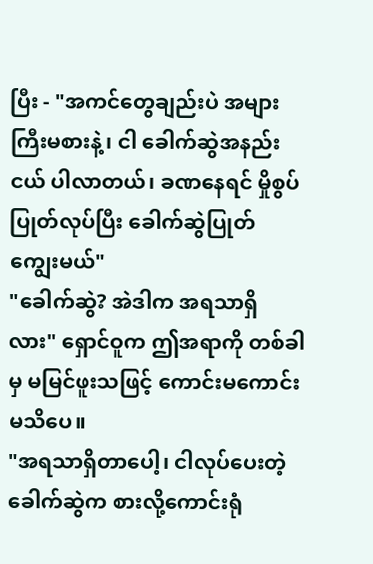ပြီး - "အကင်တွေချည်းပဲ အများကြီးမစားနဲ့၊ ငါ ခေါက်ဆွဲအနည်းငယ် ပါလာတယ်၊ ခဏနေရင် မှိုစွပ်ပြုတ်လုပ်ပြီး ခေါက်ဆွဲပြုတ် ကျွေးမယ်"
"ခေါက်ဆွဲ? အဲဒါက အရသာရှိလား" ရှောင်ဝူက ဤအရာကို တစ်ခါမှ မမြင်ဖူးသဖြင့် ကောင်းမကောင်း မသိပေ။
"အရသာရှိတာပေါ့၊ ငါလုပ်ပေးတဲ့ ခေါက်ဆွဲက စားလို့ကောင်းရုံ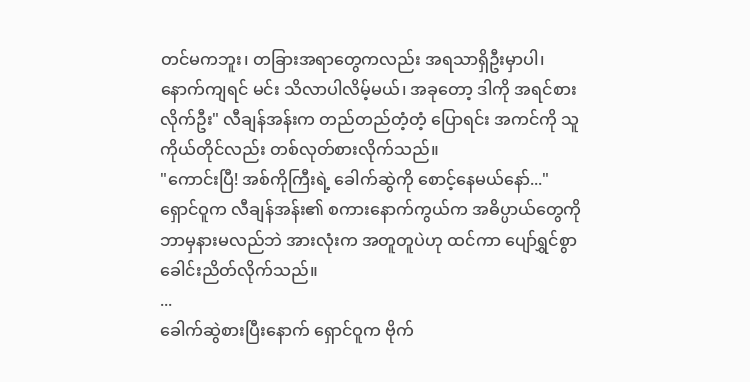တင်မကဘူး၊ တခြားအရာတွေကလည်း အရသာရှိဦးမှာပါ၊ နောက်ကျရင် မင်း သိလာပါလိမ့်မယ်၊ အခုတော့ ဒါကို အရင်စားလိုက်ဦး" လီချန်အန်းက တည်တည်တံ့တံ့ ပြောရင်း အကင်ကို သူကိုယ်တိုင်လည်း တစ်လုတ်စားလိုက်သည်။
"ကောင်းပြီ! အစ်ကိုကြီးရဲ့ ခေါက်ဆွဲကို စောင့်နေမယ်နော်..." ရှောင်ဝူက လီချန်အန်း၏ စကားနောက်ကွယ်က အဓိပ္ပာယ်တွေကို ဘာမှနားမလည်ဘဲ အားလုံးက အတူတူပဲဟု ထင်ကာ ပျော်ရွှင်စွာ ခေါင်းညိတ်လိုက်သည်။
...
ခေါက်ဆွဲစားပြီးနောက် ရှောင်ဝူက ဗိုက်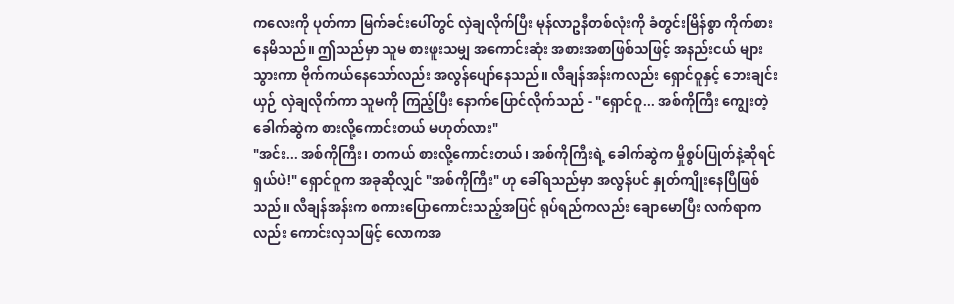ကလေးကို ပုတ်ကာ မြက်ခင်းပေါ်တွင် လှဲချလိုက်ပြီး မုန်လာဥနီတစ်လုံးကို ခံတွင်းမြိန်စွာ ကိုက်စားနေမိသည်။ ဤသည်မှာ သူမ စားဖူးသမျှ အကောင်းဆုံး အစားအစာဖြစ်သဖြင့် အနည်းငယ် များသွားကာ ဗိုက်ကယ်နေသော်လည်း အလွန်ပျော်နေသည်။ လီချန်အန်းကလည်း ရှောင်ဝူနှင့် ဘေးချင်းယှဉ် လှဲချလိုက်ကာ သူမကို ကြည့်ပြီး နောက်ပြောင်လိုက်သည် - "ရှောင်ဝူ... အစ်ကိုကြီး ကျွေးတဲ့ ခေါက်ဆွဲက စားလို့ကောင်းတယ် မဟုတ်လား"
"အင်း... အစ်ကိုကြီး၊ တကယ် စားလို့ကောင်းတယ်၊ အစ်ကိုကြီးရဲ့ ခေါက်ဆွဲက မှိုစွပ်ပြုတ်နဲ့ဆိုရင် ရှယ်ပဲ!" ရှောင်ဝူက အခုဆိုလျှင် "အစ်ကိုကြီး" ဟု ခေါ်ရသည်မှာ အလွန်ပင် နှုတ်ကျိုးနေပြီဖြစ်သည်။ လီချန်အန်းက စကားပြောကောင်းသည့်အပြင် ရုပ်ရည်ကလည်း ချောမောပြီး လက်ရာကလည်း ကောင်းလှသဖြင့် လောကအ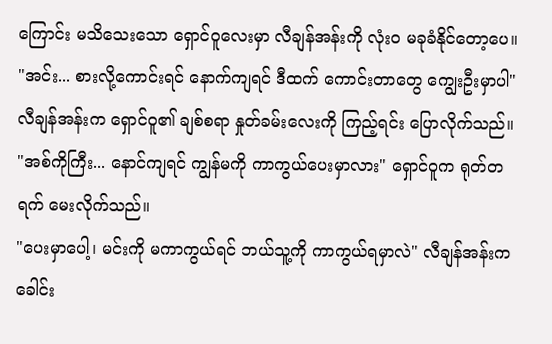ကြောင်း မသိသေးသော ရှောင်ဝူလေးမှာ လီချန်အန်းကို လုံးဝ မခုခံနိုင်တော့ပေ။
"အင်း... စားလို့ကောင်းရင် နောက်ကျရင် ဒီထက် ကောင်းတာတွေ ကျွေးဦးမှာပါ" လီချန်အန်းက ရှောင်ဝူ၏ ချစ်စရာ နှုတ်ခမ်းလေးကို ကြည့်ရင်း ပြောလိုက်သည်။
"အစ်ကိုကြီး... နောင်ကျရင် ကျွန်မကို ကာကွယ်ပေးမှာလား" ရှောင်ဝူက ရုတ်တရက် မေးလိုက်သည်။
"ပေးမှာပေါ့၊ မင်းကို မကာကွယ်ရင် ဘယ်သူ့ကို ကာကွယ်ရမှာလဲ" လီချန်အန်းက ခေါင်း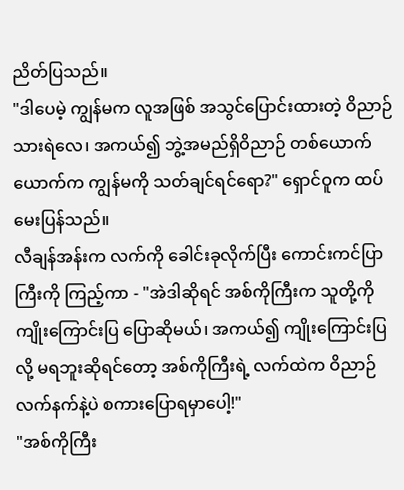ညိတ်ပြသည်။
"ဒါပေမဲ့ ကျွန်မက လူအဖြစ် အသွင်ပြောင်းထားတဲ့ ဝိညာဉ်သားရဲလေ၊ အကယ်၍ ဘွဲ့အမည်ရှိဝိညာဉ် တစ်ယောက်ယောက်က ကျွန်မကို သတ်ချင်ရင်ရော?" ရှောင်ဝူက ထပ်မေးပြန်သည်။
လီချန်အန်းက လက်ကို ခေါင်းခုလိုက်ပြီး ကောင်းကင်ပြာကြီးကို ကြည့်ကာ - "အဲဒါဆိုရင် အစ်ကိုကြီးက သူတို့ကို ကျိုးကြောင်းပြ ပြောဆိုမယ်၊ အကယ်၍ ကျိုးကြောင်းပြလို့ မရဘူးဆိုရင်တော့ အစ်ကိုကြီးရဲ့ လက်ထဲက ဝိညာဉ်လက်နက်နဲ့ပဲ စကားပြောရမှာပေါ့!"
"အစ်ကိုကြီး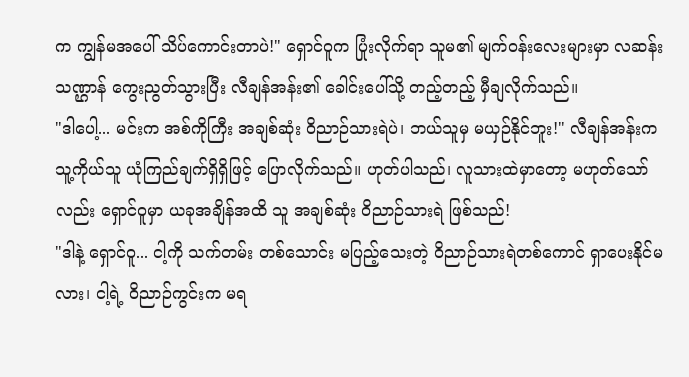က ကျွန်မအပေါ် သိပ်ကောင်းတာပဲ!" ရှောင်ဝူက ပြုံးလိုက်ရာ သူမ၏ မျက်ဝန်းလေးများမှာ လဆန်းသဏ္ဌာန် ကွေးညွတ်သွားပြီး လီချန်အန်း၏ ခေါင်းပေါ်သို့ တည့်တည့် မှီချလိုက်သည်။
"ဒါပေါ့... မင်းက အစ်ကိုကြီး အချစ်ဆုံး ဝိညာဉ်သားရဲပဲ၊ ဘယ်သူမှ မယှဉ်နိုင်ဘူး!" လီချန်အန်းက သူ့ကိုယ်သူ ယုံကြည်ချက်ရှိရှိဖြင့် ပြောလိုက်သည်။ ဟုတ်ပါသည်၊ လူသားထဲမှာတော့ မဟုတ်သော်လည်း ရှောင်ဝူမှာ ယခုအချိန်အထိ သူ အချစ်ဆုံး ဝိညာဉ်သားရဲ ဖြစ်သည်!
"ဒါနဲ့ ရှောင်ဝူ... ငါ့ကို သက်တမ်း တစ်သောင်း မပြည့်သေးတဲ့ ဝိညာဉ်သားရဲတစ်ကောင် ရှာပေးနိုင်မလား၊ ငါ့ရဲ့ ဝိညာဉ်ကွင်းက မရ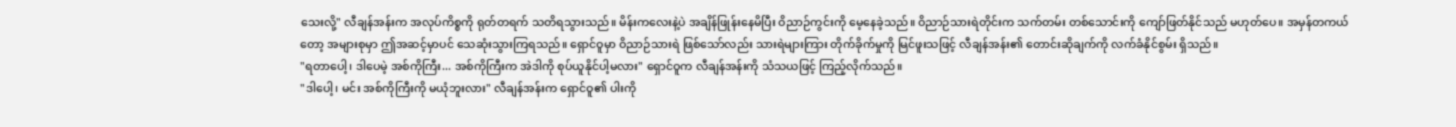သေးလို့" လီချန်အန်းက အလုပ်ကိစ္စကို ရုတ်တရက် သတိရသွားသည်။ မိန်းကလေးနဲ့ပဲ အချိန်ဖြုန်းနေမိပြီး ဝိညာဉ်ကွင်းကို မေ့နေခဲ့သည်။ ဝိညာဉ်သားရဲတိုင်းက သက်တမ်း တစ်သောင်းကို ကျော်ဖြတ်နိုင်သည် မဟုတ်ပေ။ အမှန်တကယ်တော့ အများစုမှာ ဤအဆင့်မှာပင် သေဆုံးသွားကြရသည်။ ရှောင်ဝူမှာ ဝိညာဉ်သားရဲ ဖြစ်သော်လည်း သားရဲများကြား တိုက်ခိုက်မှုကို မြင်ဖူးသဖြင့် လီချန်အန်း၏ တောင်းဆိုချက်ကို လက်ခံနိုင်စွမ်း ရှိသည်။
"ရတာပေါ့၊ ဒါပေမဲ့ အစ်ကိုကြီး... အစ်ကိုကြီးက အဲဒါကို စုပ်ယူနိုင်ပါ့မလား" ရှောင်ဝူက လီချန်အန်းကို သံသယဖြင့် ကြည့်လိုက်သည်။
"ဒါပေါ့၊ မင်း အစ်ကိုကြီးကို မယုံဘူးလား" လီချန်အန်းက ရှောင်ဝူ၏ ပါးကို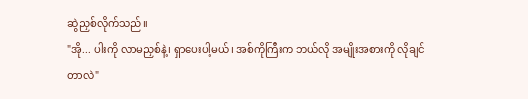ဆွဲညှစ်လိုက်သည်။
"အို... ပါးကို လာမညှစ်နဲ့၊ ရှာပေးပါ့မယ်၊ အစ်ကိုကြီးက ဘယ်လို အမျိုးအစားကို လိုချင်တာလဲ"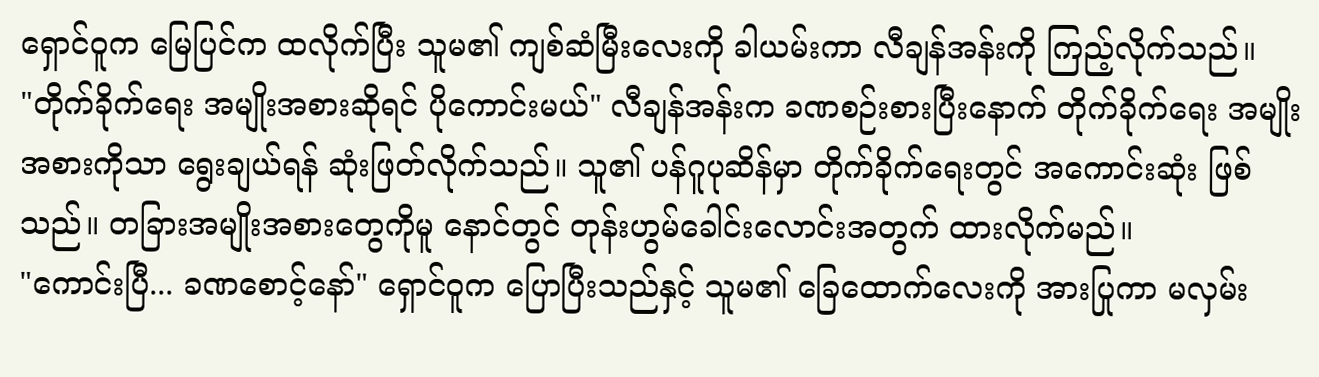ရှောင်ဝူက မြေပြင်က ထလိုက်ပြီး သူမ၏ ကျစ်ဆံမြီးလေးကို ခါယမ်းကာ လီချန်အန်းကို ကြည့်လိုက်သည်။
"တိုက်ခိုက်ရေး အမျိုးအစားဆိုရင် ပိုကောင်းမယ်" လီချန်အန်းက ခဏစဉ်းစားပြီးနောက် တိုက်ခိုက်ရေး အမျိုးအစားကိုသာ ရွေးချယ်ရန် ဆုံးဖြတ်လိုက်သည်။ သူ၏ ပန်ဂူပုဆိန်မှာ တိုက်ခိုက်ရေးတွင် အကောင်းဆုံး ဖြစ်သည်။ တခြားအမျိုးအစားတွေကိုမူ နောင်တွင် တုန်းဟွမ်ခေါင်းလောင်းအတွက် ထားလိုက်မည်။
"ကောင်းပြီ... ခဏစောင့်နော်" ရှောင်ဝူက ပြောပြီးသည်နှင့် သူမ၏ ခြေထောက်လေးကို အားပြုကာ မလှမ်း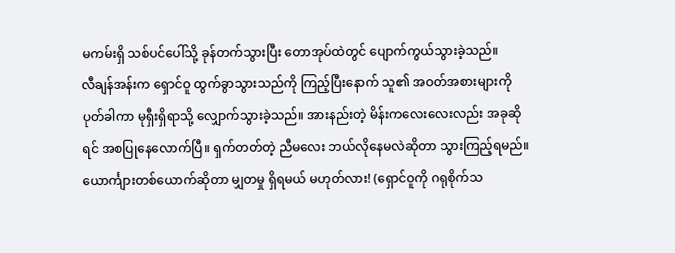မကမ်းရှိ သစ်ပင်ပေါ်သို့ ခုန်တက်သွားပြီး တောအုပ်ထဲတွင် ပျောက်ကွယ်သွားခဲ့သည်။
လီချန်အန်းက ရှောင်ဝူ ထွက်ခွာသွားသည်ကို ကြည့်ပြီးနောက် သူ၏ အဝတ်အစားများကို ပုတ်ခါကာ မုရှီးရှိရာသို့ လျှောက်သွားခဲ့သည်။ အားနည်းတဲ့ မိန်းကလေးလေးလည်း အခုဆိုရင် အစပြုနေလောက်ပြီ။ ရှက်တတ်တဲ့ ညီမလေး ဘယ်လိုနေမလဲဆိုတာ သွားကြည့်ရမည်။ ယောင်္ကျားတစ်ယောက်ဆိုတာ မျှတမှု ရှိရမယ် မဟုတ်လား! (ရှောင်ဝူကို ဂရုစိုက်သ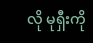လို မုရှီးကို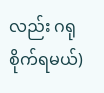လည်း ဂရုစိုက်ရမယ်)